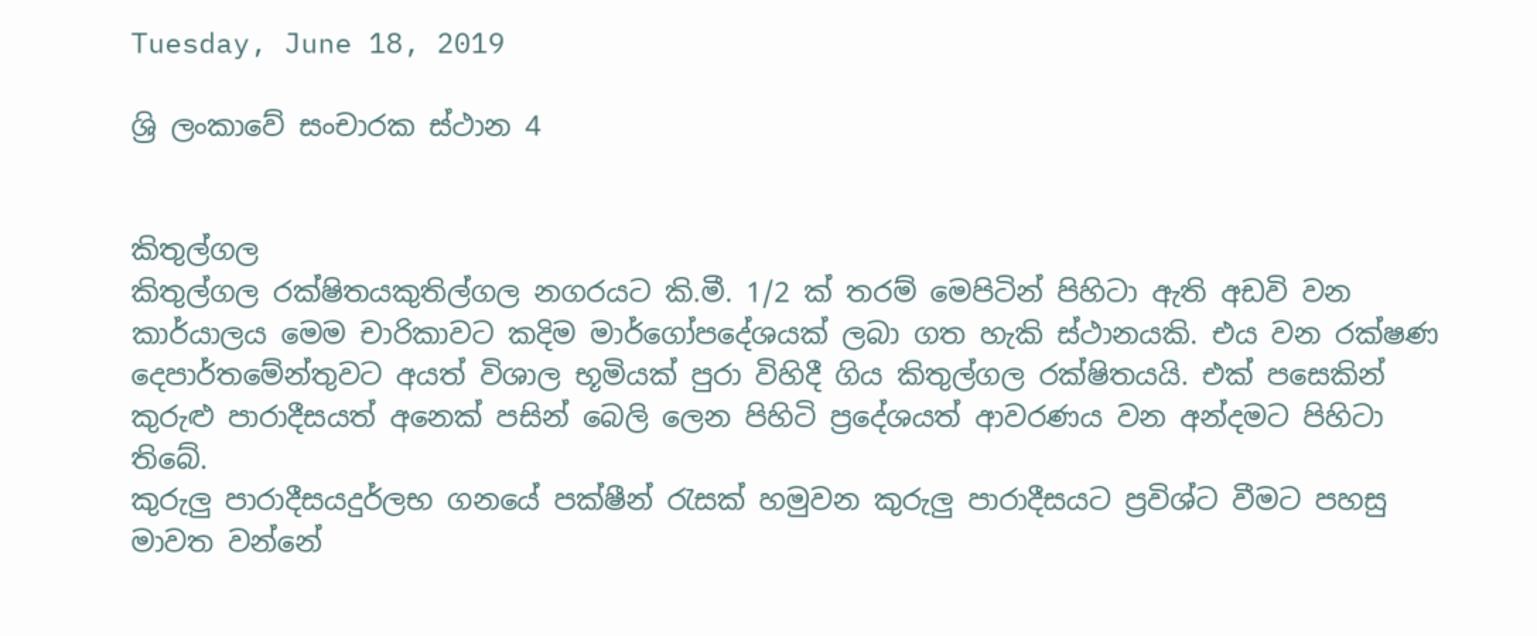Tuesday, June 18, 2019

ශ්‍රි ලංකාවේ සංචාරක ස්ථාන 4


කිතුල්ගල
කිතුල්ගල රක්ෂිතයකුතිල්ගල නගරයට කි.මී. 1/2 ක් තරම් මෙපිටින් පිහිටා ඇති අඩවි වන කාර්යාලය මෙම චාරිකාවට කදිම මාර්ගෝපදේශයක් ලබා ගත හැකි ස්ථානයකි. එය වන රක්ෂණ දෙපාර්තමේන්තුවට අයත් විශාල භූමියක් පුරා විහිදී ගිය කිතුල්ගල රක්ෂිතයයි. එක් පසෙකින් කුරුළු පාරාදීසයත් අනෙක් පසින් බෙලි ලෙන පිහිටි ප්‍රදේශයත් ආවරණය වන අන්දමට පිහිටා තිබේ.
කුරුලු පාරාදීසයදුර්ලභ ගනයේ පක්ෂීන් රැසක් හමුවන කුරුලු පාරාදීසයට ප්‍රවිශ්ට වීමට පහසු මාවත වන්නේ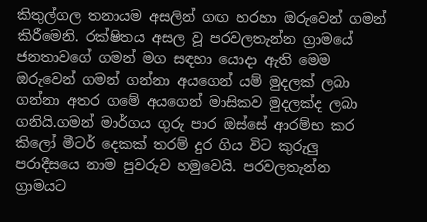කිතුල්ගල තනායම අසලින් ගඟ හරහා ඔරුවෙන් ගමන් කිරීමෙනි. රක්ෂිතය අසල වූ පරවලතැන්න ග්‍රාමයේ ජනතාවගේ ගමන් මග සඳහා යොදා ඇති මෙම ඔරුවෙන් ගමන් ගන්නා අයගෙන් යම් මුදලක් ලබා ගන්නා අතර ගමේ අයගෙන් මාසිකව මුදලක්ද ලබා ගනියි.ගමන් මාර්ගය ගුරු පාර ඔස්සේ ආරම්භ කර කිලෝ මීටර් දෙකක් තරම් දුර ගිය විට කුරුලු පරාදීසයෙ නාම පුවරුව හමුවෙයි. පරවලතැන්න ග්‍රාමයට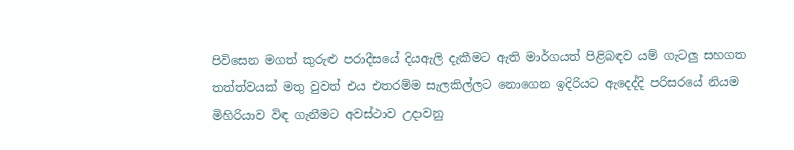පිවිසෙන මගත් කුරුළු පරාදීසයේ දියඇලි දැකීමට ඇති මාර්ගයත් පිළිබඳව යම් ගැටලු සහගත තත්ත්වයක් මතු වුවත් එය එතරම්ම සැලකිල්ලට නොගෙන ඉදිරියට ඇදෙද්දි පරිසරයේ නියම මිහිරියාව විඳ ගැනීමට අවස්ථාව උදාවනු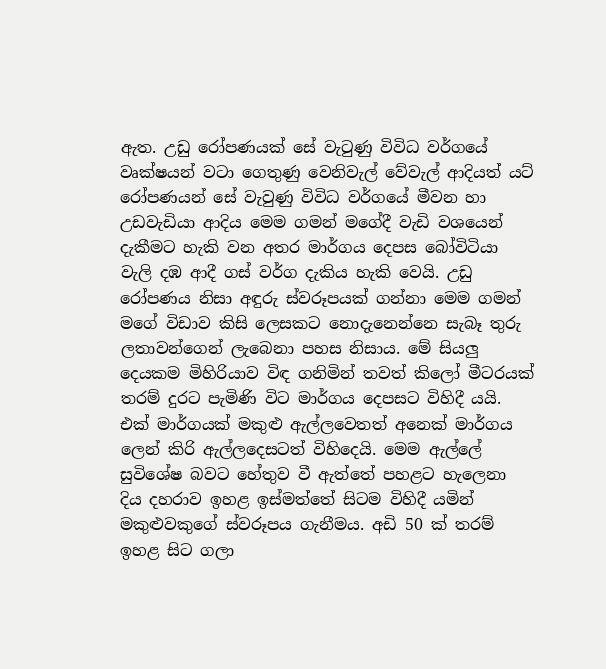ඇත. උඩු රෝපණයක් සේ වැටුණු විවිධ වර්ගයේ වෘක්ෂයන් වටා ගෙතුණු වෙනිවැල් වේවැල් ආදියත් යට් රෝපණයන් සේ වැවුණු විවිධ වර්ගයේ මීවන හා උඩවැඩියා ආදිය මෙම ගමන් මගේදී වැඩි වශයෙන් දැකීමට හැකි වන අතර මාර්ගය දෙපස බෝවිටියා වැලි දඹ ආදී ගස් වර්ග දැකිය හැකි වෙයි. උඩු රෝපණය නිසා අඳුරු ස්වරූපයක් ගන්නා මෙම ගමන් මගේ විඩාව කිසි ලෙසකට නොදැනෙන්නෙ සැබෑ තුරු ලතාවන්ගෙන් ලැබෙනා පහස නිසාය. මේ සියලු දෙයකම මිහිරියාව විඳ ගනිමින් තවත් කිලෝ මීටරයක් තරම් දුරට පැමිණි විට මාර්ගය දෙපසට විහිදී යයි. එක් මාර්ගයක් මකුළු ඇල්ලවෙතත් අනෙක් මාර්ගය ලෙන් කිරි ඇල්ලදෙසටත් විහිදෙයි. මෙම ඇල්ලේ සුවිශේෂ බවට හේතුව වී ඇත්තේ පහළට හැලෙනා දිය දහරාව ඉහළ ඉස්මත්තේ සිටම විහිදී යමින් මකුළුවකුගේ ස්වරූපය ගැනීමය. අඩි 50 ක් තරම් ඉහළ සිට ගලා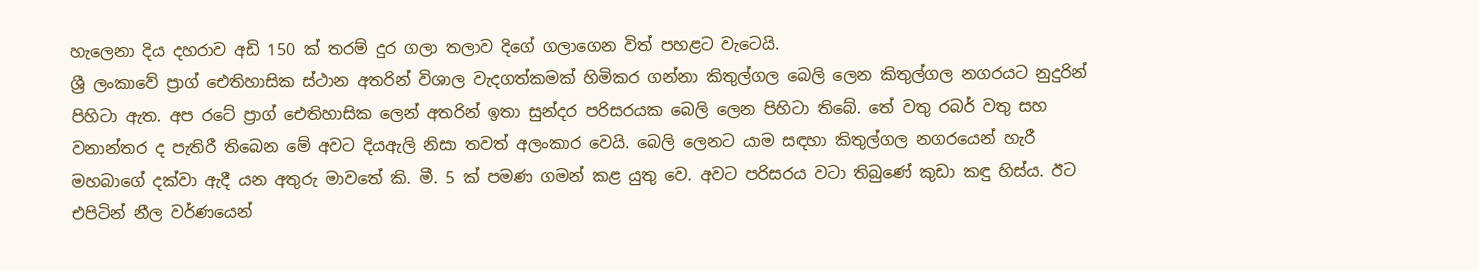හැලෙනා දිය දහරාව අඩි 150 ක් තරම් දුර ගලා තලාව දිගේ ගලාගෙන විත් පහළට වැටෙයි.
ශ්‍රී ලංකාවේ ප්‍රාග් ඓතිහාසික ස්ථාන අතරින් විශාල වැදගත්කමක් හිමිකර ගන්නා කිතුල්ගල බෙලි ලෙන කිතුල්ගල නගරයට නුදුරින් පිහිටා ඇත. අප රටේ ප්‍රාග් ඓතිහාසික ලෙන් අතරින් ඉතා සුන්දර පරිසරයක බෙලි ලෙන පිහිටා තිබේ. තේ වතු රබර් වතු සහ වනාන්තර ද පැතිරී තිබෙන මේ අවට දියඇලි නිසා තවත් අලංකාර වෙයි. බෙලි ලෙනට යාම සඳහා කිතුල්ගල නගරයෙන් හැරී මහබාගේ දක්වා ඇදී යන අතුරු මාවතේ කි. මී. 5 ක් පමණ ගමන් කළ යුතු වෙ. අවට පරිසරය වටා තිබුණේ කුඩා කඳු හිස්ය. ඊට එපිටින් නීල වර්ණයෙන්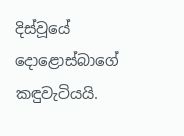දිස්වූයේ දොළොස්බාගේ කඳුවැටියයි.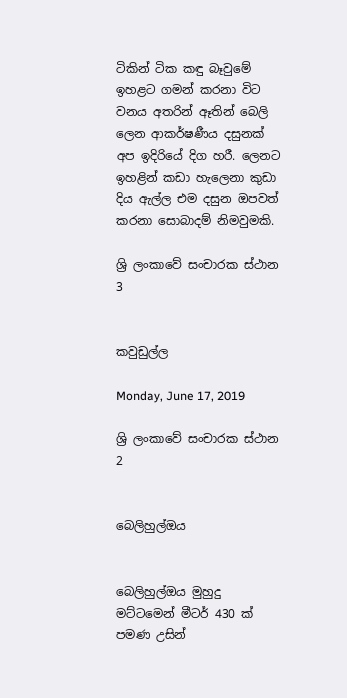ටිකින් ටික කඳු බෑවුමේ ඉහළට ගමන් කරනා විට වනය අතරින් ඈතින් බෙලි ලෙන ආකර්ෂණීය දසුනක් අප ඉදිරියේ දිග හරී. ලෙනට ඉහළින් කඩා හැලෙනා කුඩා දිය ඇල්ල එම දසුන ඔපවත් කරනා සොබාදම් නිමවුමකි.

ශ්‍රි ලංකාවේ සංචාරක ස්ථාන 3


කවුඩුල්ල

Monday, June 17, 2019

ශ්‍රි ලංකාවේ සංචාරක ස්ථාන 2


බෙලිහුල්ඔය


බෙලිහුල්ඔය මුහුදු මට්ටමෙන් මීටර් 430 ක් පමණ උසින්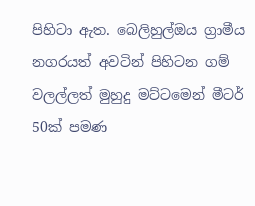පිහිටා ඇත. බෙලිහුල්ඔය ග්‍රාමීය නගරයත් අවටින් පිහිටන ගම් වලල්ලත් මුහුදු මට්ටමෙන් මීටර් 50ක් පමණ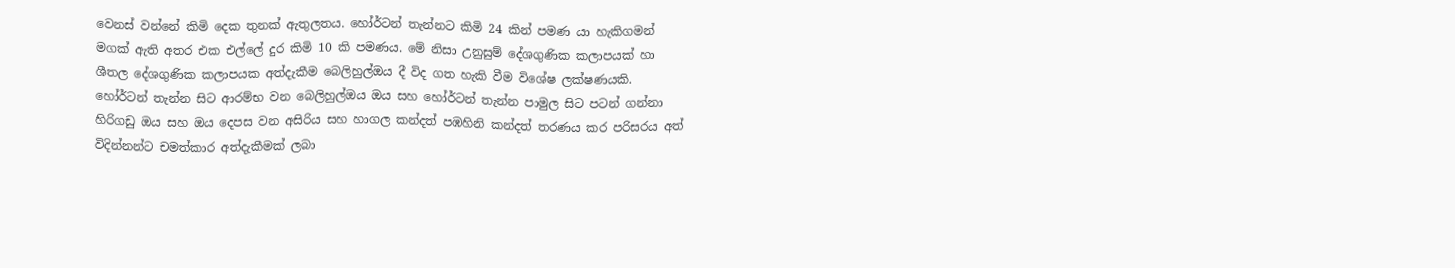වෙනස් වන්නේ කිමි දෙක තුනක් ඇතුලතය. හෝර්ටන් තැන්නට කිමි 24 කින් පමණ යා හැකිගමන් මගක් ඇති අතර එක එල්ලේ දුර කිමි 10 කි පමණය. මේ නිසා උනුසුම් දේශගුණික කලාපයක් හා ශීතල දේශගුණික කලාපයක අත්දැකීම බෙලිහුල්ඔය දී විද ගත හැකි වීම විශේෂ ලක්ෂණයකි.  හෝර්ටන් තැන්න සිට ආරම්භ වන බෙලිහුල්ඔය ඔය සහ හෝර්ටන් තැන්න පාමුල සිට පටන් ගන්නා හිරිගඩු ඔය සහ ඔය දෙපස වන අසිරිය සහ හාගල කන්දත් පඹහිනි කන්දත් තරණය කර පරිසරය අත් විදින්නන්ට චමත්කාර අත්දැකීමක් ලබා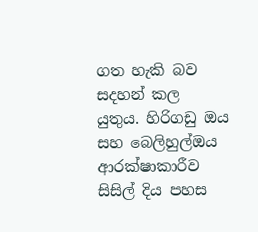ගත හැකි බව සදහන් කල යුතුය. හිරිගඩු ඔය සහ බෙලිහුල්ඔය ආරක්ෂාකාරීව සිසිල් දිය පහස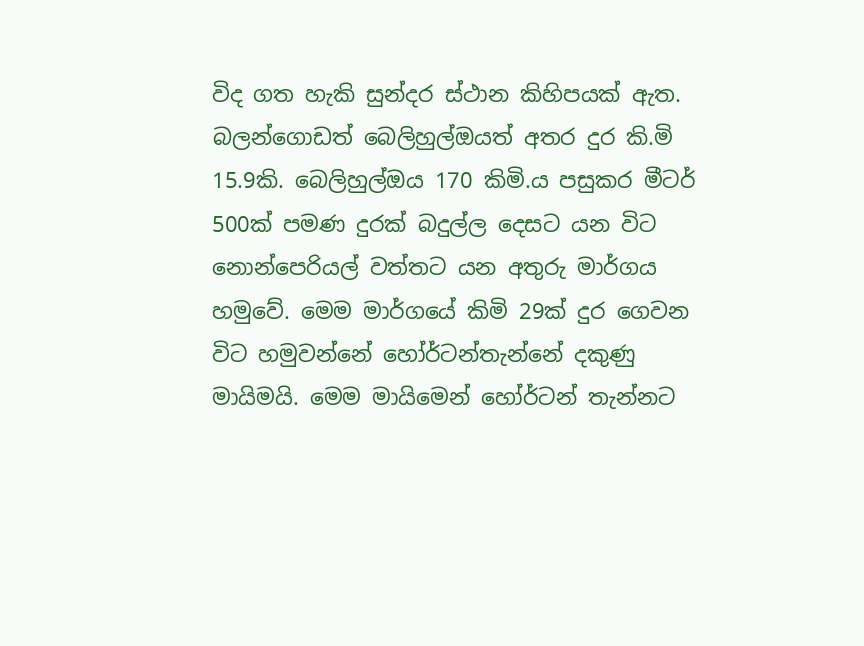විද ගත හැකි සුන්දර ස්ථාන කිහිපයක් ඇත. බලන්ගොඩත් බෙලිහුල්ඔයත් අතර දුර කි.මි 15.9කි. බෙලිහුල්ඔය 170 කිමි.ය පසුකර මීටර් 500ක් පමණ දුරක් බදුල්ල දෙසට යන විට නොන්පෙරියල් වත්තට යන අතුරු මාර්ගය හමුවේ. මෙම මාර්ගයේ කිමි 29ක් දුර ගෙවන විට හමුවන්නේ හෝර්ටන්තැන්නේ දකුණු මායිමයි. මෙම මායිමෙන් හෝර්ටන් තැන්නට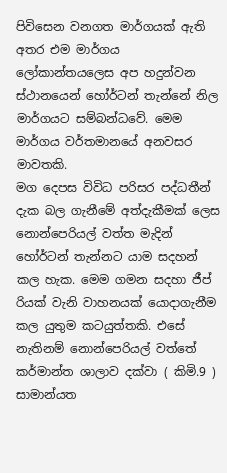පිවිසෙන වනගත මාර්ගයක් ඇති අතර එම මාර්ගය ලෝකාන්තයලෙස අප හදුන්වන ස්ථානයෙන් හෝර්ටන් තැන්නේ නිල මාර්ගයට සම්බන්ධවේ. මෙම මාර්ගය වර්තමානයේ අනවසර මාවතකි.
මග දෙපස විවිධ පරිසර පද්ධතීන් දැක බල ගැනීමේ අත්දැකීමක් ලෙස නොන්පෙරියල් වත්ත මැදින් හෝර්ටන් තැන්නට යාම සදහන් කල හැක. මෙම ගමන සදහා ජීප් රියක් වැනි වාහනයක් යොදාගැනීම කල යුතුම කටයුත්තකි. එසේ නැතිනම් නොන්පෙරියල් වත්තේ කර්මාන්ත ශාලාව දක්වා ( කිමි.9 ) සාමාන්යත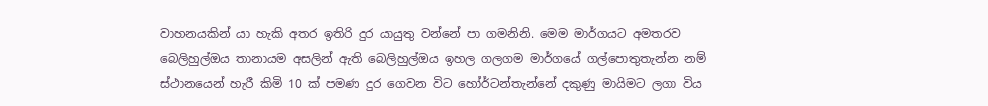වාහනයකින් යා හැකි අතර ඉතිරි දුර යායුතු වන්නේ පා ගමනිනි. මෙම මාර්ගයට අමතරව බෙලිහුල්ඔය තානායම අසලින් ඇති බෙලිහුල්ඔය ඉහල ගලගම මාර්ගයේ ගල්පොතුතැන්න නම් ස්ථානයෙන් හැරී කිමි 10 ක් පමණ දුර ගෙවන විට හෝර්ටන්තැන්නේ දකුණු මායිමට ලගා විය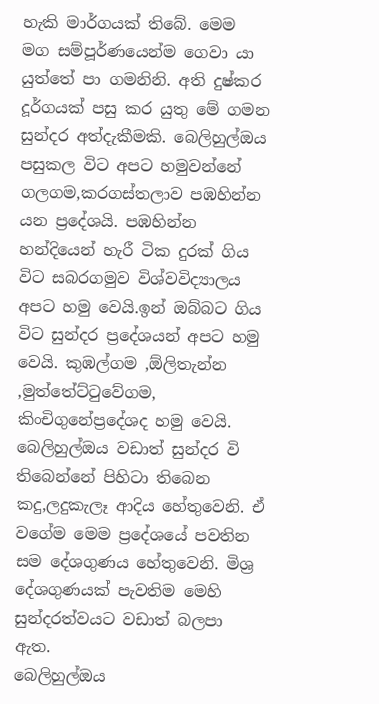හැකි මාර්ගයක් තිබේ. මෙම මග සම්පූර්ණයෙන්ම ගෙවා යා යුත්තේ පා ගමනිනි. අති දුෂ්කර දූර්ගයක් පසු කර යුතු මේ ගමන සුන්දර අත්දැකීමකි. බෙලිහුල්ඔය පසුකල විට අපට හමුවන්නේ ගලගම,කරගස්තලාව පඹහින්න යන ප්‍රදේශයි. පඹහින්න හන්දියෙන් හැරී ටික දුරක් ගිය විට සබරගමුව විශ්වවිද්‍යාලය අපට හමු වෙයි.ඉන් ඔබ්බට ගිය විට සුන්දර ප්‍රදේශයන් අපට හමු වෙයි. කුඹල්ගම ,ඕලිතැන්න ,මුත්තේට්ටුවේගම, කිංචිගුනේප්‍රදේශද හමු වෙයි. බෙලිහුල්ඔය වඩාත් සුන්දර වි තිබෙන්නේ පිහිටා තිබෙන කදු,ලදුකැලෑ ආදිය හේතුවෙනි. ඒ වගේම මෙම ප්‍රදේශයේ පවතින සම දේශගුණය හේතුවෙනි. මිශ්‍ර දේශගුණයක් පැවතිම මෙහි සුන්දරත්වය‍ට වඩාත් බලපා ඇත.
බෙලිහුල්ඔය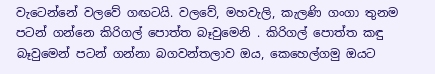වැටෙන්නේ වලවේ ගඟටයි. වලවේ, මහවැලි, කැලණි ගංගා තුනම පටන් ගන්නෙ කිරිගල් පොත්ත බෑවුමෙනි . කිරිගල් පොත්ත කඳු බෑවුමෙන් පටන් ගන්නා බගවන්තලාව ඔය, කෙහෙල්ගමු ඔයට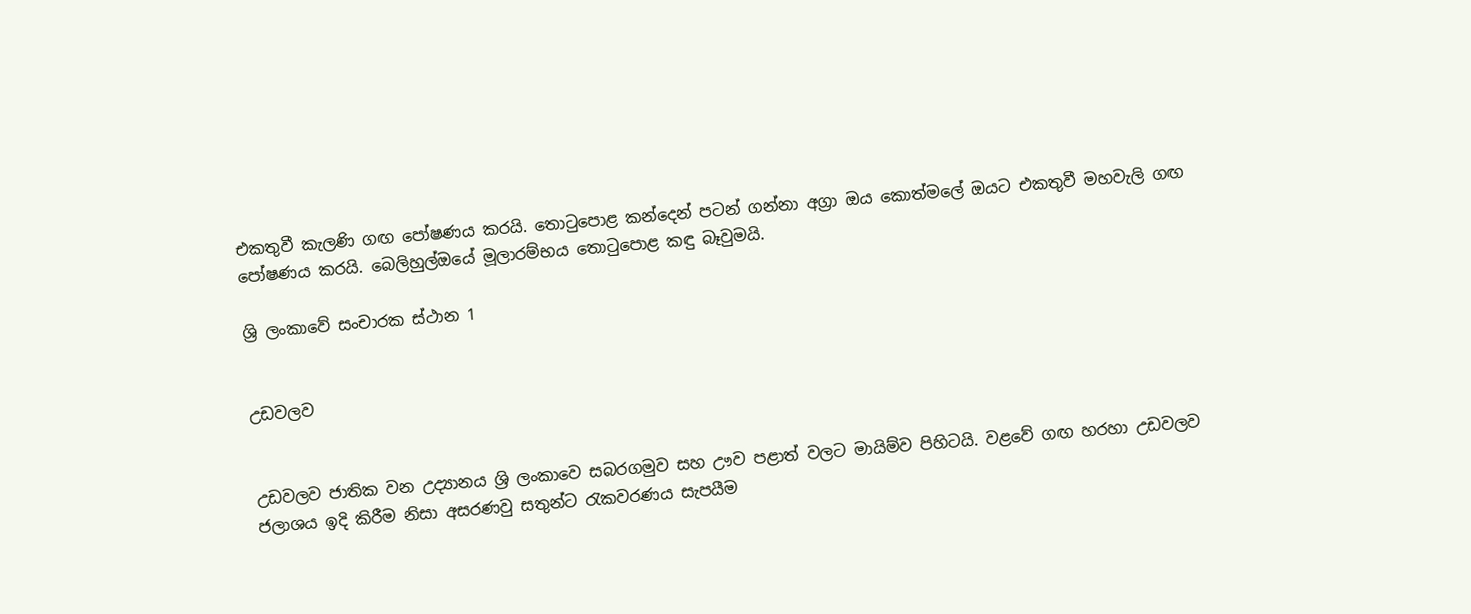එකතුවී කැලණි ගඟ පෝෂණය කරයි. තොටුපොළ කන්දෙන් පටන් ගන්නා අග්‍රා ඔය කොත්මලේ ඔයට එකතුවී මහවැලි ගඟ පෝෂණය කරයි. බෙලිහුල්ඔයේ මූලාරම්භය තොටුපොළ කඳු බෑවුමයි.

ශ්‍රි ලංකාවේ සංචාරක ස්ථාන 1


උඩවලව


උඩවලව ජාතික වන උද්‍යානය ශ්‍රි ලංකාවෙ සබරගමුව සහ ඌව පළාත් වලට මායිම්ව පිහිටයි. වළවේ ගඟ හ‍රහා උඩවලව ජලාශය ඉදි කිරීම නිසා අසරණවු සතුන්ට රැකවරණය සැපයීම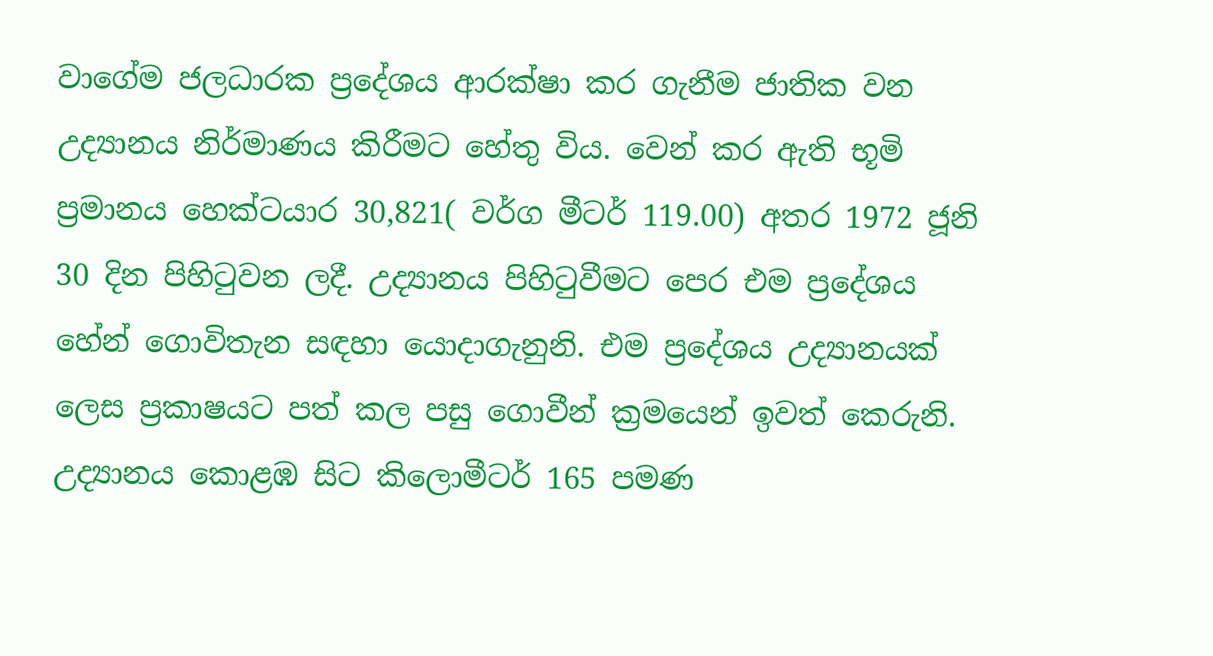වාගේම ජලධාරක ප්‍රදේශය ආරක්ෂා කර ගැනීම ජාතික වන උද්‍යානය නිර්මාණය කිරීමට හේතු විය. වෙන් ක‍ර ඇති භූමි ප්‍රමානය හෙක්ටයාර 30,821( වර්ග මීටර් 119.00) අතර 1972 ජූනි 30 දින පිහිටුවන ලදී. උද්‍යානය පිහිටුවීමට පෙර එම ප්‍රදේශය හේන් ගොවිතැන සඳහා යොදාගැනුනි. එම ප්‍රදේශය උද්‍යානයක් ලෙස ප්‍රකාෂයට පත් කල පසු ගොවීන් ක්‍රමයෙන් ඉවත් කෙරුනි. උද්‍යානය කොළඹ සිට කිලොමීටර් 165 පමණ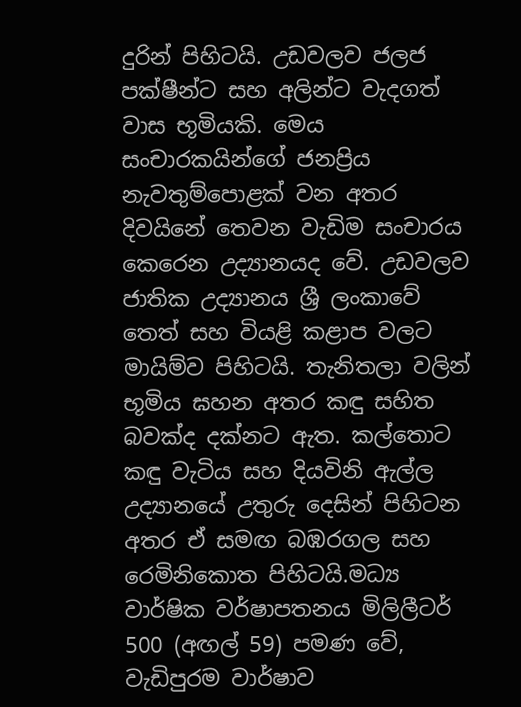දුරින් පිහිටයි. උඩවලව ජලජ පක්ෂීන්ට සහ අලින්ට වැදගත් වාස භූමියකි. මෙය සංචාරකයින්ගේ ජනප්‍රිය නැවතුම්පොළක් වන අත‍ර දිවයිනේ තෙවන වැඩිම සංචාරය කෙරෙන උද්‍යානයද වේ. උඩවලව ජාතික උද්‍යානය ශ්‍රී ලංකාවේ තෙත් සහ වියළි කළාප වලට මායිම්ව පිහිටයි. තැනිතලා වලින් භූමිය ඝහන අත‍ර කඳු සහිත බවක්ද දක්නට ඇත. කල්තොට කඳු වැටිය සහ දියවිනි ඇල්ල උද්‍යානයේ උතුරු දෙසින් පිහිටන අත‍ර ඒ සමඟ බඹ‍රගල සහ රෙමිනිකොත පිහිටයි.මධ්‍ය වාර්ෂික වර්ෂාපතනය මිලිලීටර් 500 (අඟල් 59) පමණ වේ, වැඩිපුරම වාර්ෂාව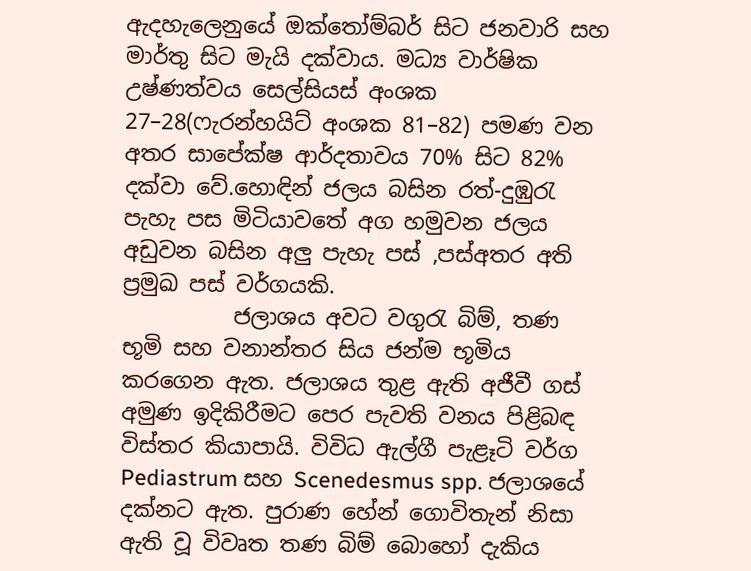ඇදහැලෙනුයේ ඔක්තෝම්බර් සිට ජනවාරි සහ මාර්තු සිට මැයි දක්වාය. මධ්‍ය වාර්ෂික උෂ්ණත්වය සෙල්සියස් අංශක 27–28(ෆැරන්හයිට් අංශක 81–82) පමණ වන අත‍ර සාපේක්ෂ ආර්දතාවය 70% සිට 82% දක්වා වේ.හොඳින් ජලය බසින රත්-දුඹුරැ පැහැ පස මිටියාවතේ අග හමුවන ජලය අඩුවන බසින අලු පැහැ පස් ,පස්අත‍ර අති ප්‍රමුඛ පස් වර්ගයකි.
          ජලාශය අවට වගුරැ බිම්, තණ භූමි සහ වනාන්ත‍ර සිය ජන්ම භූමිය ක‍රගෙන ඇත. ජලාශය තුළ ඇති අජීවී ගස් අමුණ ඉදිකිරීමට පෙර පැවති වනය පිළිබඳ විස්ත‍ර කියාපායි. විවිධ ඇල්ගී පැළෑටි වර්ග Pediastrum සහ Scenedesmus spp. ජලාශයේ දක්නට ඇත. පුරාණ හේන් ගොවිතැන් නිසා ඇති වූ විවෘත තණ බිම් බොහෝ දැකිය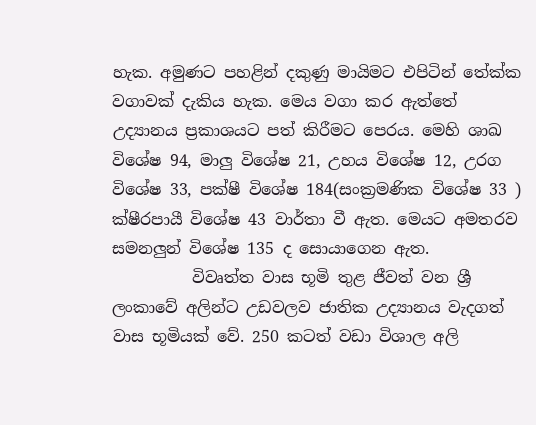හැක. අමුණට පහළින් දකුණු මායිමට එපිටින් තේක්ක වගාවක් දැකිය හැක. මෙය වගා ක‍ර ඇත්තේ උද්‍යානය ප්‍රකාශයට පත් කිරීමට පෙරය. මෙහි ශාඛ විශේෂ 94, මාලු විශේෂ 21, උහය විශේෂ 12, උරග විශේෂ 33, පක්ෂී විශේෂ 184(සංක්‍රමණික විශේෂ 33 ) ක්ෂීරපායී විශේෂ 43 වාර්තා වී ඇත. මෙයට අමත‍රව සමනලුන් විශේෂ 135 ද සොයාගෙන ඇත.
          විවෘත්ත වාස භූමි තුළ ජීවත් වන ශ්‍රී ලංකාවේ අලින්ට උඩවලව ජාතික උද්‍යානය වැදගත් වාස භූමියක් වේ. 250 කටත් වඩා විශාල අලි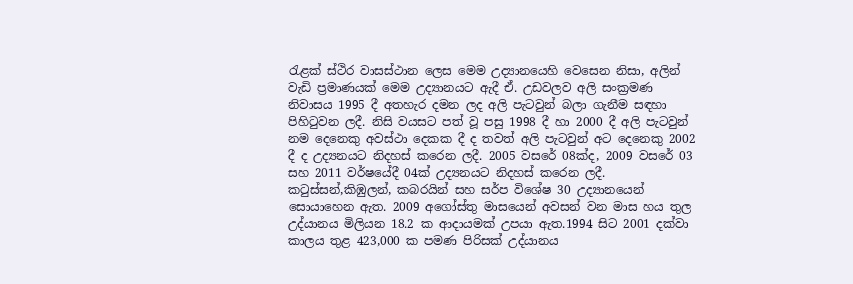රැළක් ස්ථිර වාසස්ථාන ලෙස මෙම උද්‍යානයෙහි වෙසෙන නිසා, අලින් වැඩි ප්‍රමාණයක් මෙම උද්‍යානයට ඇදී ඒ. උඩවලව අලි සංක්‍රමණ නිවාසය 1995 දී අතහැර දමන ලද අලි පැටවුන් බලා ගැනීම සඳහා පිහිටුවන ලදී. නිසි වයසට පත් වූ පසු 1998 දී හා 2000 දී අලි පැටවුන් නම දෙනෙකු අවස්ථා දෙකක දී ද තවත් අලි පැටවුන් අට දෙනෙකු 2002 දී ද උද්‍යනයට නිදහස් කරෙන ලදී. 2005 වසරේ 08ක්ද, 2009 වසරේ 03 සහ 2011 වර්ෂයේදී 04ක් උද්‍යනයට නිදහස් කරෙන ලදී.
කටුස්සන්,කිඹුලන්, කබ‍රයින් සහ සර්ප විශේෂ 30 උද්‍යානයෙන් සොයාහෙන ඇත. 2009 අගෝස්තු මාසයෙන් අවසන් වන මාස හය තුල උද්යානය මිලියන 18.2 ක ආදායමක් උපයා ඇත.1994 සිට 2001 දක්වා කාලය තුළ 423,000 ක පමණ පිරිසක් උද්යානය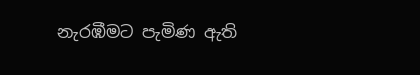නැරඹීමට පැමිණ ඇති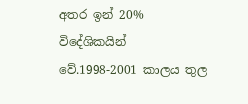අත‍ර ඉන් 20% විදේශිකයින් වේ.1998-2001 කාලය තුල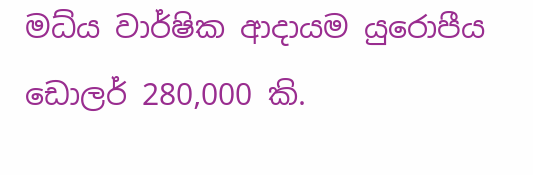මධ්ය වාර්ෂික ආදායම යුරොපීය ඩොලර් 280,000 කි.